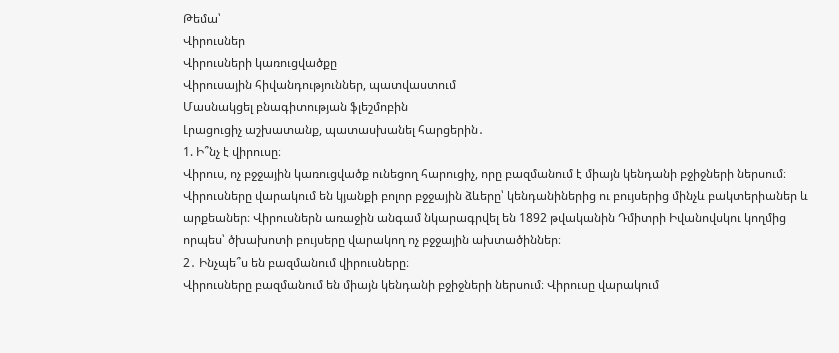Թեմա՝
Վիրուսներ
Վիրուսների կառուցվածքը
Վիրուսային հիվանդություններ, պատվաստում
Մասնակցել բնագիտության ֆլեշմոբին
Լրացուցիչ աշխատանք, պատասխանել հարցերին․
1. Ի՞նչ է վիրուսը։
Վիրուս, ոչ բջջային կառուցվածք ունեցող հարուցիչ, որը բազմանում է միայն կենդանի բջիջների ներսում։ Վիրուսները վարակում են կյանքի բոլոր բջջային ձևերը՝ կենդանիներից ու բույսերից մինչև բակտերիաներ և արքեաներ։ Վիրուսներն առաջին անգամ նկարագրվել են 1892 թվականին Դմիտրի Իվանովսկու կողմից որպես՝ ծխախոտի բույսերը վարակող ոչ բջջային ախտածիններ։
2․ Ինչպե՞ս են բազմանում վիրուսները։
Վիրուսները բազմանում են միայն կենդանի բջիջների ներսում։ Վիրուսը վարակում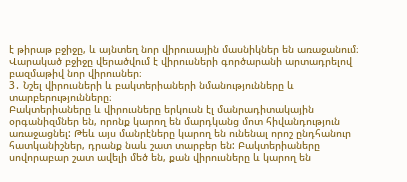է թիրաթ բջիջը, և այնտեղ նոր վիրուսային մասնիկներ են առաջանում։ Վարակած բջիջը վերածվում է վիրուսների գործարանի արտադրելով բազմաթիվ նոր վիրուսներ։
3․ Նշել վիրուսների և բակտերիաների նմանությունները և տարբերությունները։
Բակտերիաները և վիրուսները երկուսն էլ մանրադիտակային օրգանիզմներ են, որոնք կարող են մարդկանց մոտ հիվանդություն առաջացնել: Թեև այս մանրէները կարող են ունենալ որոշ ընդհանուր հատկանիշներ, դրանք նաև շատ տարբեր են: Բակտերիաները սովորաբար շատ ավելի մեծ են, քան վիրուսները և կարող են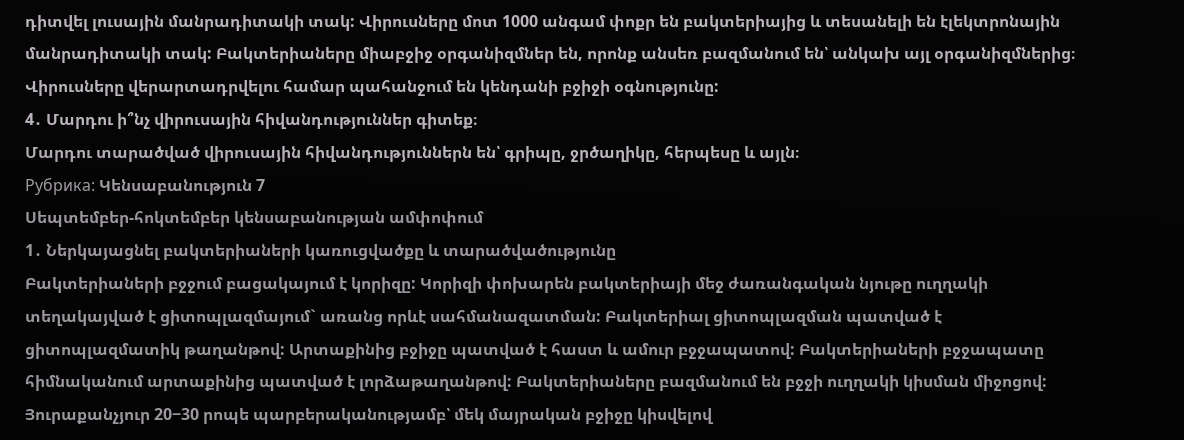դիտվել լուսային մանրադիտակի տակ: Վիրուսները մոտ 1000 անգամ փոքր են բակտերիայից և տեսանելի են էլեկտրոնային մանրադիտակի տակ: Բակտերիաները միաբջիջ օրգանիզմներ են, որոնք անսեռ բազմանում են՝ անկախ այլ օրգանիզմներից։ Վիրուսները վերարտադրվելու համար պահանջում են կենդանի բջիջի օգնությունը:
4․ Մարդու ի՞նչ վիրուսային հիվանդություններ գիտեք։
Մարդու տարածված վիրուսային հիվանդություններն են՝ գրիպը, ջրծաղիկը, հերպեսը և այլն։
Рубрика: Կենսաբանություն 7
Սեպտեմբեր-հոկտեմբեր կենսաբանության ամփոփում
1․ Ներկայացնել բակտերիաների կառուցվածքը և տարածվածությունը
Բակտերիաների բջջում բացակայում է կորիզը: Կորիզի փոխարեն բակտերիայի մեջ ժառանգական նյութը ուղղակի տեղակայված է ցիտոպլազմայում` առանց որևէ սահմանազատման: Բակտերիալ ցիտոպլազման պատված է ցիտոպլազմատիկ թաղանթով: Արտաքինից բջիջը պատված է հաստ և ամուր բջջապատով: Բակտերիաների բջջապատը հիմնականում արտաքինից պատված է լորձաթաղանթով: Բակտերիաները բազմանում են բջջի ուղղակի կիսման միջոցով: Յուրաքանչյուր 20−30 րոպե պարբերականությամբ՝ մեկ մայրական բջիջը կիսվելով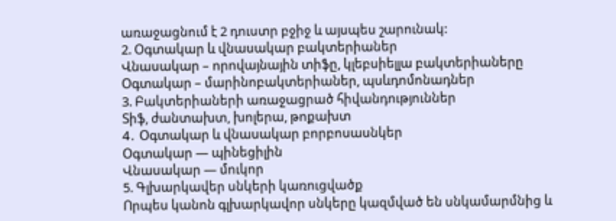առաջացնում է 2 դուստր բջիջ և այսպես շարունակ:
2. Օգտակար և վնասակար բակտերիաներ
Վնասակար – որովայնային տիֆը, կլեբսիելլա բակտերիաները
Օգտակար – մարինոբակտերիաներ, պսևդոմոնադներ
3. Բակտերիաների առաջացրած հիվանդություններ
Տիֆ, ժանտախտ, խոլերա, թոքախտ
4․ Օգտակար և վնասակար բորբոսասնկեր
Օգտակար — պինեցիլին
Վնասակար — մուկոր
5. Գլխարկավեր սնկերի կառուցվածք
Որպես կանոն գլխարկավոր սնկերը կազմված են սնկամարմնից և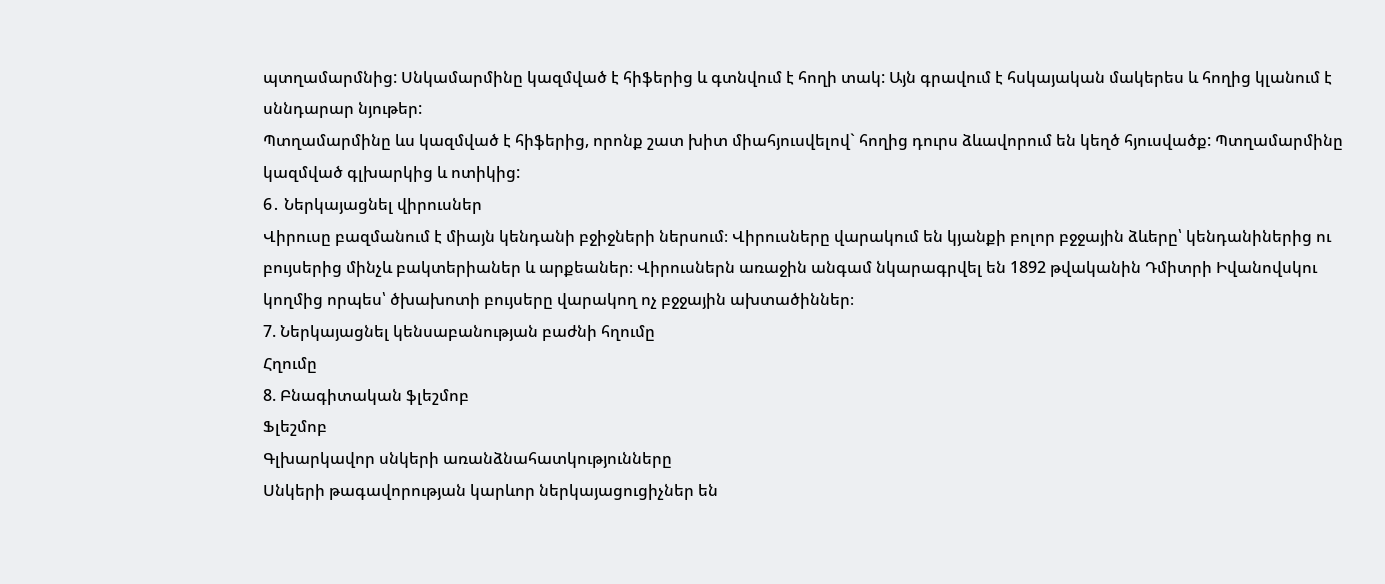պտղամարմնից: Սնկամարմինը կազմված է հիֆերից և գտնվում է հողի տակ: Այն գրավում է հսկայական մակերես և հողից կլանում է սննդարար նյութեր:
Պտղամարմինը ևս կազմված է հիֆերից, որոնք շատ խիտ միահյուսվելով` հողից դուրս ձևավորում են կեղծ հյուսվածք: Պտղամարմինը կազմված գլխարկից և ոտիկից:
6․ Ներկայացնել վիրուսներ
Վիրուսը բազմանում է միայն կենդանի բջիջների ներսում։ Վիրուսները վարակում են կյանքի բոլոր բջջային ձևերը՝ կենդանիներից ու բույսերից մինչև բակտերիաներ և արքեաներ։ Վիրուսներն առաջին անգամ նկարագրվել են 1892 թվականին Դմիտրի Իվանովսկու կողմից որպես՝ ծխախոտի բույսերը վարակող ոչ բջջային ախտածիններ։
7. Ներկայացնել կենսաբանության բաժնի հղումը
Հղումը
8. Բնագիտական ֆլեշմոբ
Ֆլեշմոբ
Գլխարկավոր սնկերի առանձնահատկությունները
Սնկերի թագավորության կարևոր ներկայացուցիչներ են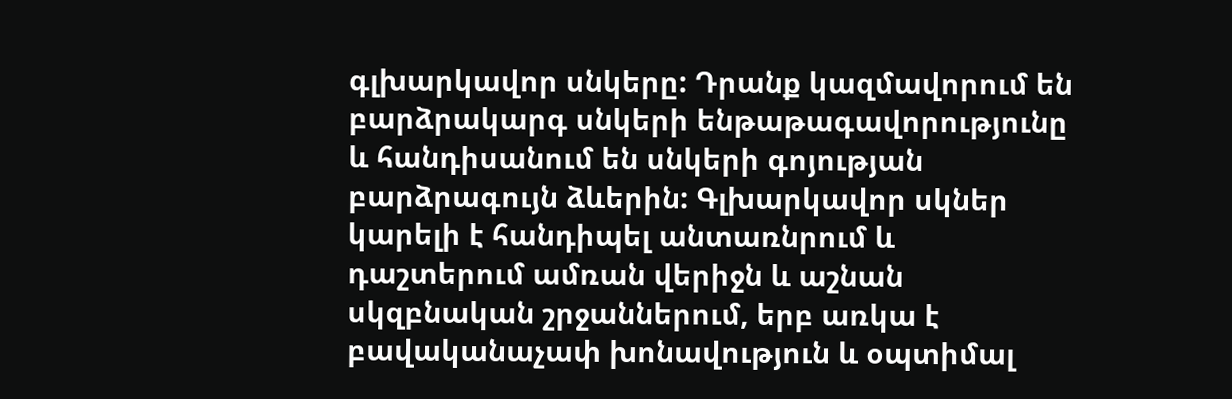գլխարկավոր սնկերը: Դրանք կազմավորում են բարձրակարգ սնկերի ենթաթագավորությունը և հանդիսանում են սնկերի գոյության բարձրագույն ձևերին: Գլխարկավոր սկներ կարելի է հանդիպել անտառնրում և դաշտերում ամռան վերիջն և աշնան սկզբնական շրջաններում, երբ առկա է բավականաչափ խոնավություն և օպտիմալ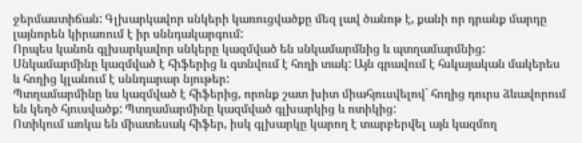ջերմաստիճան: Գլխարկավոր սնկերի կառուցվածքը մեզ լավ ծանոթ է, քանի որ դրանք մարդը լայնորեն կիրառում է իր սննդակարգում:
Որպես կանոն գլխարկավոր սնկերը կազմված են սնկամարմնից և պտղամարմնից:
Սնկամարմինը կազմված է հիֆերից և գտնվում է հողի տակ: Այն գրավում է հսկայական մակերես և հողից կլանում է սննդարար նյութեր:
Պտղամարմինը ևս կազմված է հիֆերից, որոնք շատ խիտ միահյուսվելով` հողից դուրս ձևավորում են կեղծ հյուսվածք: Պտղամարմինը կազմված գլխարկից և ոտիկից:
Ոտիկում առկա են միատեսակ հիֆեր, իսկ գլխարկը կարող է տարբերվել այն կազմող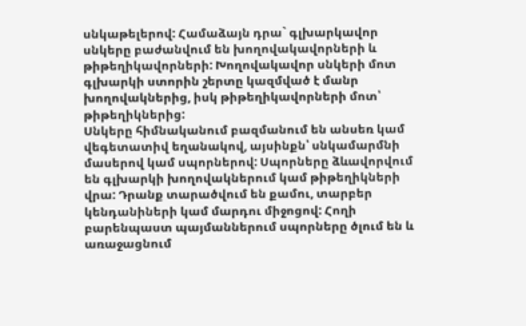սնկաթելերով: Համաձայն դրա` գլխարկավոր սնկերը բաժանվում են խողովակավորների և թիթեղիկավորների: Խողովակավոր սնկերի մոտ գլխարկի ստորին շերտը կազմված է մանր խողովակներից, իսկ թիթեղիկավորների մոտ՝ թիթեղիկներից:
Սնկերը հիմնականում բազմանում են անսեռ կամ վեգետատիվ եղանակով, այսինքն՝ սնկամարմնի մասերով կամ սպորներով: Սպորները ձևավորվում են գլխարկի խողովակներում կամ թիթեղիկների վրա: Դրանք տարածվում են քամու, տարբեր կենդանիների կամ մարդու միջոցով: Հողի բարենպաստ պայմաններում սպորները ծլում են և առաջացնում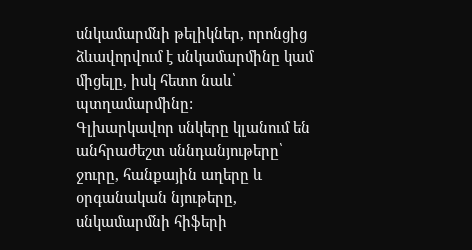սնկամարմնի թելիկներ, որոնցից ձևավորվում է սնկամարմինը կամ միցելը, իսկ հետո նաև՝ պտղամարմինը:
Գլխարկավոր սնկերը կլանում են անհրաժեշտ սննդանյութերը՝ ջուրը, հանքային աղերը և օրգանական նյութերը, սնկամարմնի հիֆերի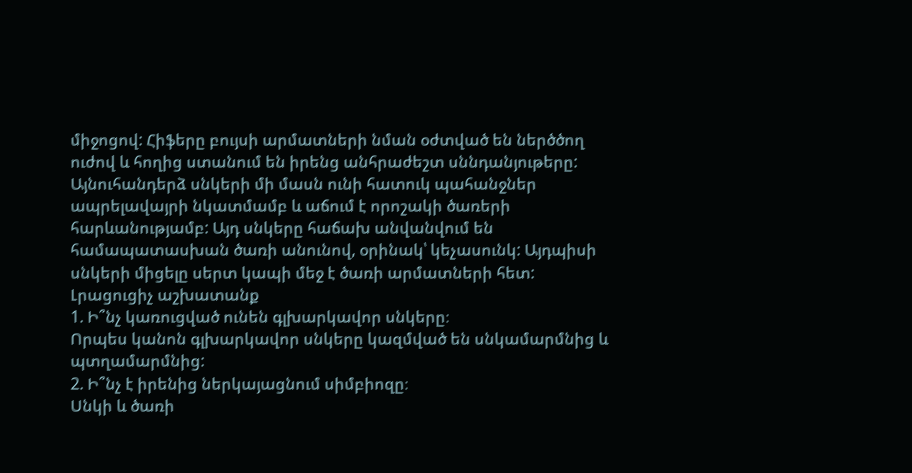միջոցով: Հիֆերը բույսի արմատների նման օժտված են ներծծող ուժով և հողից ստանում են իրենց անհրաժեշտ սննդանյութերը: Այնուհանդերձ սնկերի մի մասն ունի հատուկ պահանջներ ապրելավայրի նկատմամբ և աճում է որոշակի ծառերի հարևանությամբ: Այդ սնկերը հաճախ անվանվում են համապատասխան ծառի անունով, օրինակ՝ կեչասունկ: Այդպիսի սնկերի միցելը սերտ կապի մեջ է ծառի արմատների հետ:
Լրացուցիչ աշխատանք
1. Ի՞նչ կառուցված ունեն գլխարկավոր սնկերը։
Որպես կանոն գլխարկավոր սնկերը կազմված են սնկամարմնից և պտղամարմնից:
2. Ի՞նչ է իրենից ներկայացնում սիմբիոզը։
Սնկի և ծառի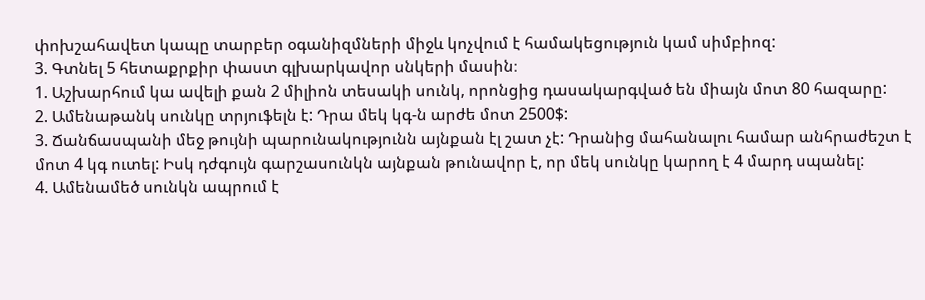փոխշահավետ կապը տարբեր օգանիզմների միջև կոչվում է համակեցություն կամ սիմբիոզ:
3. Գտնել 5 հետաքրքիր փաստ գլխարկավոր սնկերի մասին։
1. Աշխարհում կա ավելի քան 2 միլիոն տեսակի սունկ, որոնցից դասակարգված են միայն մոտ 80 հազարը:
2. Ամենաթանկ սունկը տրյուֆելն է: Դրա մեկ կգ-ն արժե մոտ 2500$:
3. Ճանճասպանի մեջ թույնի պարունակությունն այնքան էլ շատ չէ: Դրանից մահանալու համար անհրաժեշտ է մոտ 4 կգ ուտել: Իսկ դժգույն գարշասունկն այնքան թունավոր է, որ մեկ սունկը կարող է 4 մարդ սպանել:
4. Ամենամեծ սունկն ապրում է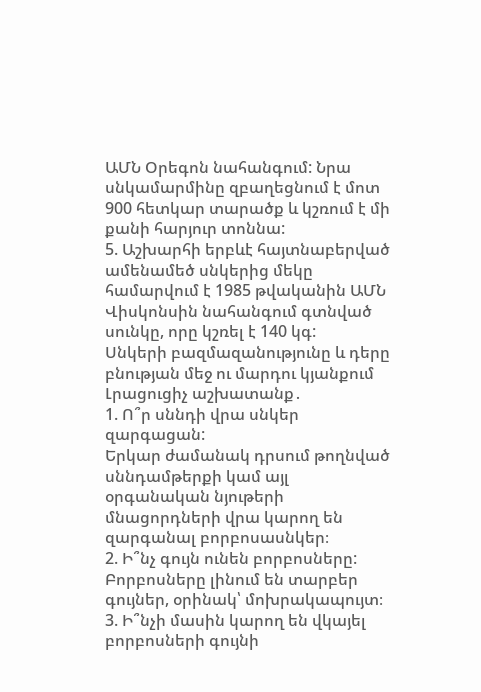ԱՄՆ Օրեգոն նահանգում: Նրա սնկամարմինը զբաղեցնում է մոտ 900 հետկար տարածք և կշռում է մի քանի հարյուր տոննա:
5. Աշխարհի երբևէ հայտնաբերված ամենամեծ սնկերից մեկը համարվում է 1985 թվականին ԱՄՆ Վիսկոնսին նահանգում գտնված սունկը, որը կշռել է 140 կգ:
Սնկերի բազմազանությունը և դերը բնության մեջ ու մարդու կյանքում
Լրացուցիչ աշխատանք․
1. Ո՞ր սննդի վրա սնկեր զարգացան:
Երկար ժամանակ դրսում թողնված սննդամթերքի կամ այլ օրգանական նյութերի մնացորդների վրա կարող են զարգանալ բորբոսասնկեր։
2. Ի՞նչ գույն ունեն բորբոսները:
Բորբոսները լինում են տարբեր գույներ, օրինակ՝ մոխրակապույտ։
3. Ի՞նչի մասին կարող են վկայել բորբոսների գույնի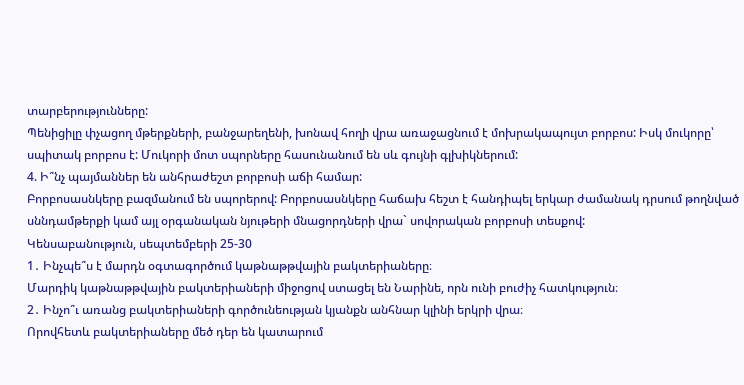տարբերությունները:
Պենիցիլը փչացող մթերքների, բանջարեղենի, խոնավ հողի վրա առաջացնում է մոխրակապույտ բորբոս: Իսկ մուկորը՝ սպիտակ բորբոս է: Մուկորի մոտ սպորները հասունանում են սև գույնի գլխիկներում:
4. Ի՞նչ պայմաններ են անհրաժեշտ բորբոսի աճի համար:
Բորբոսասնկերը բազմանում են սպորերով: Բորբոսասնկերը հաճախ հեշտ է հանդիպել երկար ժամանակ դրսում թողնված սննդամթերքի կամ այլ օրգանական նյութերի մնացորդների վրա` սովորական բորբոսի տեսքով:
Կենսաբանություն, սեպտեմբերի 25-30
1․ Ինչպե՞ս է մարդն օգտագործում կաթնաթթվային բակտերիաները։
Մարդիկ կաթնաթթվային բակտերիաների միջոցով ստացել են Նարինե, որն ունի բուժիչ հատկություն։
2․ Ինչո՞ւ առանց բակտերիաների գործունեության կյանքն անհնար կլինի երկրի վրա։
Որովհետև բակտերիաները մեծ դեր են կատարում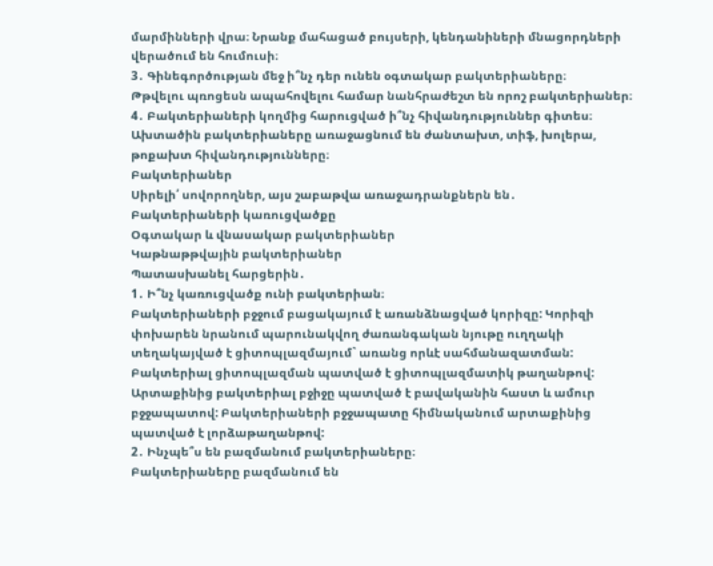մարմինների վրա։ Նրանք մահացած բույսերի, կենդանիների մնացորդների վերածում են հումուսի։
3․ Գինեգործության մեջ ի՞նչ դեր ունեն օգտակար բակտերիաները։
Թթվելու պռոցեսն ապահովելու համար նանհրաժեշտ են որոշ բակտերիաներ։
4․ Բակտերիաների կողմից հարուցված ի՞նչ հիվանդություններ գիտես։
Ախտածին բակտերիաները առաջացնում են ժանտախտ, տիֆ, խոլերա, թոքախտ հիվանդությունները։
Բակտերիաներ
Սիրելի՛ սովորողներ, այս շաբաթվա առաջադրանքներն են․
Բակտերիաների կառուցվածքը
Օգտակար և վնասակար բակտերիաներ
Կաթնաթթվային բակտերիաներ
Պատասխանել հարցերին․
1․ Ի՞նչ կառուցվածք ունի բակտերիան։
Բակտերիաների բջջում բացակայում է առանձնացված կորիզը: Կորիզի փոխարեն նրանում պարունակվող ժառանգական նյութը ուղղակի տեղակայված է ցիտոպլազմայում` առանց որևէ սահմանազատման: Բակտերիալ ցիտոպլազման պատված է ցիտոպլազմատիկ թաղանթով: Արտաքինից բակտերիալ բջիջը պատված է բավականին հաստ և ամուր բջջապատով: Բակտերիաների բջջապատը հիմնականում արտաքինից պատված է լորձաթաղանթով:
2․ Ինչպե՞ս են բազմանում բակտերիաները։
Բակտերիաները բազմանում են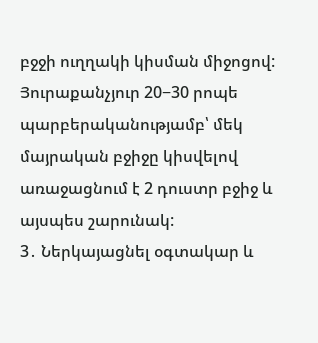բջջի ուղղակի կիսման միջոցով: Յուրաքանչյուր 20−30 րոպե պարբերականությամբ՝ մեկ մայրական բջիջը կիսվելով առաջացնում է 2 դուստր բջիջ և այսպես շարունակ:
3․ Ներկայացնել օգտակար և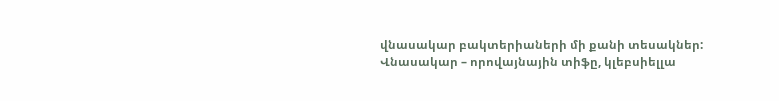վնասակար բակտերիաների մի քանի տեսակներ:
Վնասակար – որովայնային տիֆը, կլեբսիելլա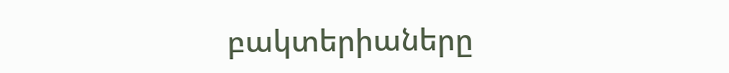բակտերիաները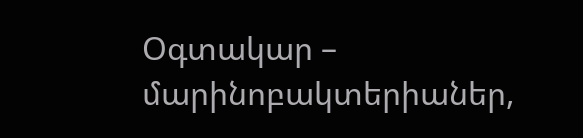Օգտակար – մարինոբակտերիաներ,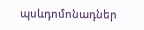պսևդոմոնադներ